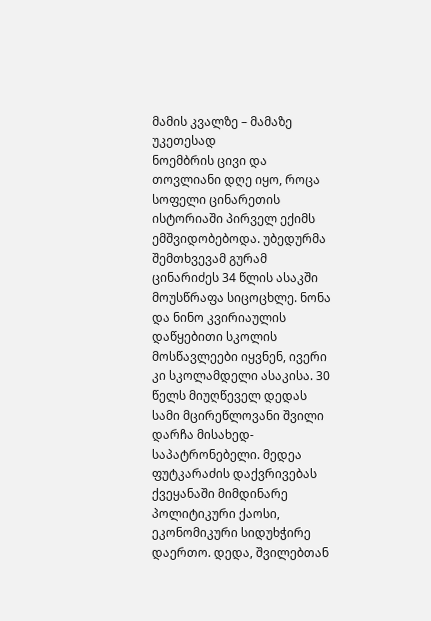მამის კვალზე – მამაზე უკეთესად
ნოემბრის ცივი და თოვლიანი დღე იყო, როცა სოფელი ცინარეთის ისტორიაში პირველ ექიმს ემშვიდობებოდა. უბედურმა შემთხვევამ გურამ ცინარიძეს 34 წლის ასაკში მოუსწრაფა სიცოცხლე. ნონა და ნინო კვირიაულის დაწყებითი სკოლის მოსწავლეები იყვნენ, ივერი კი სკოლამდელი ასაკისა. 30 წელს მიუღწეველ დედას სამი მცირეწლოვანი შვილი დარჩა მისახედ-საპატრონებელი. მედეა ფუტკარაძის დაქვრივებას ქვეყანაში მიმდინარე პოლიტიკური ქაოსი, ეკონომიკური სიდუხჭირე დაერთო. დედა, შვილებთან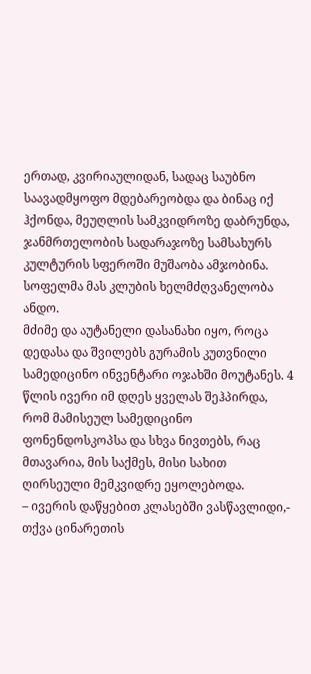ერთად, კვირიაულიდან, სადაც საუბნო საავადმყოფო მდებარეობდა და ბინაც იქ ჰქონდა, მეუღლის სამკვიდროზე დაბრუნდა, ჯანმრთელობის სადარაჯოზე სამსახურს კულტურის სფეროში მუშაობა ამჯობინა. სოფელმა მას კლუბის ხელმძღვანელობა ანდო.
მძიმე და აუტანელი დასანახი იყო, როცა დედასა და შვილებს გურამის კუთვნილი სამედიცინო ინვენტარი ოჯახში მოუტანეს. 4 წლის ივერი იმ დღეს ყველას შეჰპირდა, რომ მამისეულ სამედიცინო ფონენდოსკოპსა და სხვა ნივთებს, რაც მთავარია, მის საქმეს, მისი სახით ღირსეული მემკვიდრე ეყოლებოდა.
– ივერის დაწყებით კლასებში ვასწავლიდი,- თქვა ცინარეთის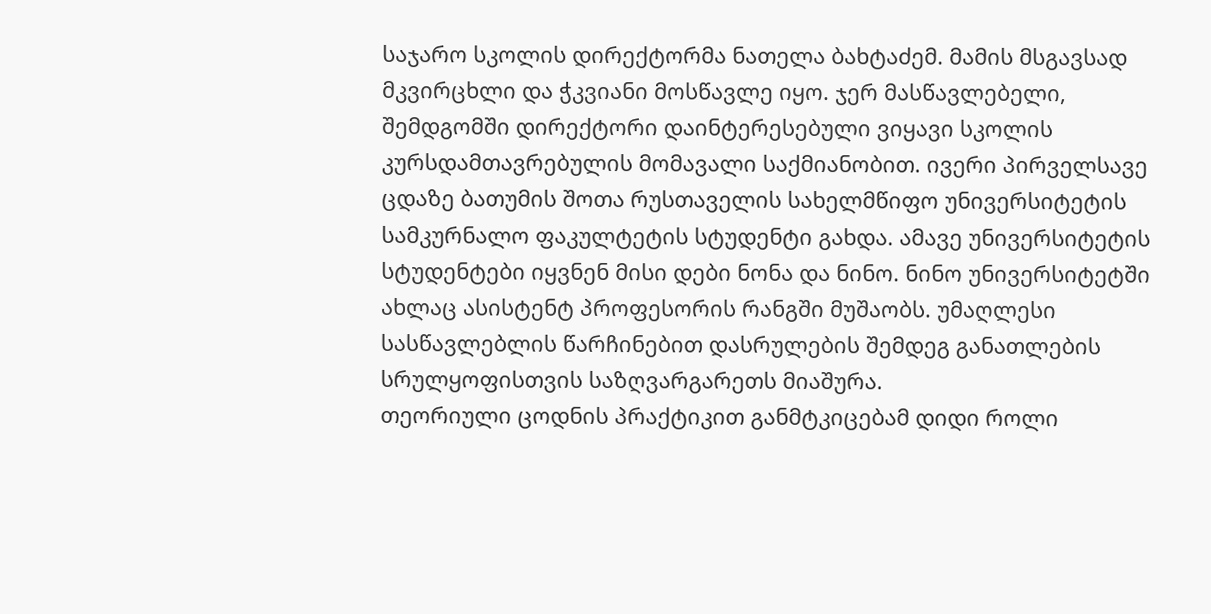საჯარო სკოლის დირექტორმა ნათელა ბახტაძემ. მამის მსგავსად მკვირცხლი და ჭკვიანი მოსწავლე იყო. ჯერ მასწავლებელი, შემდგომში დირექტორი დაინტერესებული ვიყავი სკოლის კურსდამთავრებულის მომავალი საქმიანობით. ივერი პირველსავე ცდაზე ბათუმის შოთა რუსთაველის სახელმწიფო უნივერსიტეტის სამკურნალო ფაკულტეტის სტუდენტი გახდა. ამავე უნივერსიტეტის სტუდენტები იყვნენ მისი დები ნონა და ნინო. ნინო უნივერსიტეტში ახლაც ასისტენტ პროფესორის რანგში მუშაობს. უმაღლესი სასწავლებლის წარჩინებით დასრულების შემდეგ განათლების სრულყოფისთვის საზღვარგარეთს მიაშურა.
თეორიული ცოდნის პრაქტიკით განმტკიცებამ დიდი როლი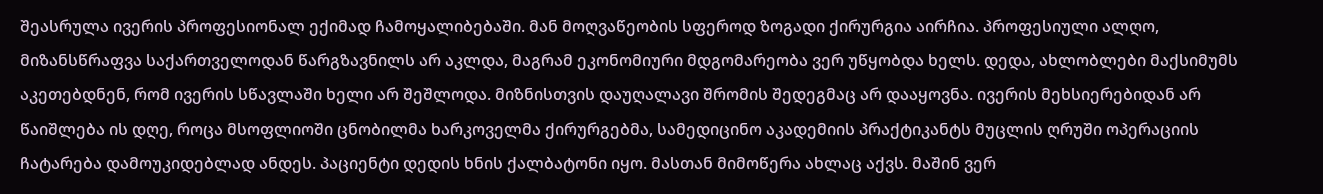შეასრულა ივერის პროფესიონალ ექიმად ჩამოყალიბებაში. მან მოღვაწეობის სფეროდ ზოგადი ქირურგია აირჩია. პროფესიული ალღო, მიზანსწრაფვა საქართველოდან წარგზავნილს არ აკლდა, მაგრამ ეკონომიური მდგომარეობა ვერ უწყობდა ხელს. დედა, ახლობლები მაქსიმუმს აკეთებდნენ, რომ ივერის სწავლაში ხელი არ შეშლოდა. მიზნისთვის დაუღალავი შრომის შედეგმაც არ დააყოვნა. ივერის მეხსიერებიდან არ წაიშლება ის დღე, როცა მსოფლიოში ცნობილმა ხარკოველმა ქირურგებმა, სამედიცინო აკადემიის პრაქტიკანტს მუცლის ღრუში ოპერაციის ჩატარება დამოუკიდებლად ანდეს. პაციენტი დედის ხნის ქალბატონი იყო. მასთან მიმოწერა ახლაც აქვს. მაშინ ვერ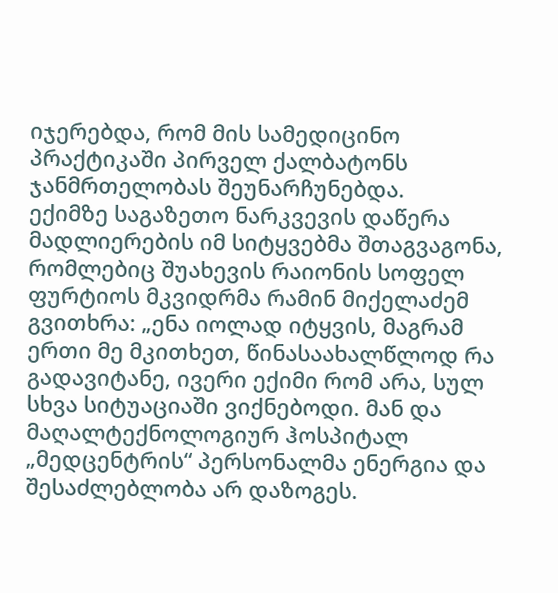იჯერებდა, რომ მის სამედიცინო პრაქტიკაში პირველ ქალბატონს ჯანმრთელობას შეუნარჩუნებდა.
ექიმზე საგაზეთო ნარკვევის დაწერა მადლიერების იმ სიტყვებმა შთაგვაგონა, რომლებიც შუახევის რაიონის სოფელ ფურტიოს მკვიდრმა რამინ მიქელაძემ გვითხრა: „ენა იოლად იტყვის, მაგრამ ერთი მე მკითხეთ, წინასაახალწლოდ რა გადავიტანე, ივერი ექიმი რომ არა, სულ სხვა სიტუაციაში ვიქნებოდი. მან და მაღალტექნოლოგიურ ჰოსპიტალ „მედცენტრის“ პერსონალმა ენერგია და შესაძლებლობა არ დაზოგეს.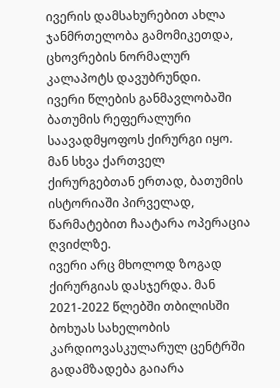ივერის დამსახურებით ახლა ჯანმრთელობა გამომიკეთდა, ცხოვრების ნორმალურ კალაპოტს დავუბრუნდი.
ივერი წლების განმავლობაში ბათუმის რეფერალური საავადმყოფოს ქირურგი იყო. მან სხვა ქართველ ქირურგებთან ერთად, ბათუმის ისტორიაში პირველად, წარმატებით ჩაატარა ოპერაცია ღვიძლზე.
ივერი არც მხოლოდ ზოგად ქირურგიას დასჯერდა. მან 2021-2022 წლებში თბილისში ბოხუას სახელობის კარდიოვასკულარულ ცენტრში გადამზადება გაიარა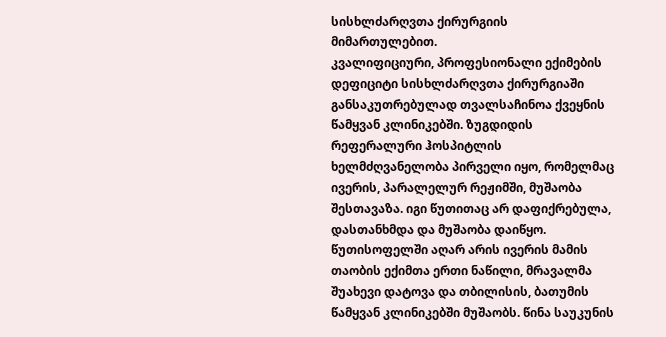სისხლძარღვთა ქირურგიის მიმართულებით.
კვალიფიციური, პროფესიონალი ექიმების დეფიციტი სისხლძარღვთა ქირურგიაში განსაკუთრებულად თვალსაჩინოა ქვეყნის წამყვან კლინიკებში. ზუგდიდის რეფერალური ჰოსპიტლის ხელმძღვანელობა პირველი იყო, რომელმაც ივერის, პარალელურ რეჟიმში, მუშაობა შესთავაზა. იგი წუთითაც არ დაფიქრებულა, დასთანხმდა და მუშაობა დაიწყო.
წუთისოფელში აღარ არის ივერის მამის თაობის ექიმთა ერთი ნაწილი, მრავალმა შუახევი დატოვა და თბილისის, ბათუმის წამყვან კლინიკებში მუშაობს. წინა საუკუნის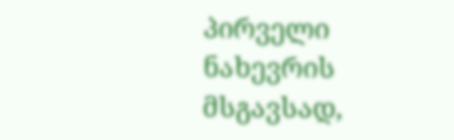პირველი ნახევრის მსგავსად,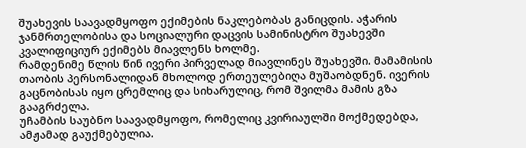შუახევის საავადმყოფო ექიმების ნაკლებობას განიცდის. აჭარის ჯანმრთელობისა და სოციალური დაცვის სამინისტრო შუახევში კვალიფიციურ ექიმებს მიავლენს ხოლმე.
რამდენიმე წლის წინ ივერი პირველად მიავლინეს შუახევში. მამამისის თაობის პერსონალიდან მხოლოდ ერთეულებიღა მუშაობდნენ. ივერის გაცნობისას იყო ცრემლიც და სიხარულიც, რომ შვილმა მამის გზა გააგრძელა.
უჩამბის საუბნო საავადმყოფო, რომელიც კვირიაულში მოქმედებდა, ამჟამად გაუქმებულია.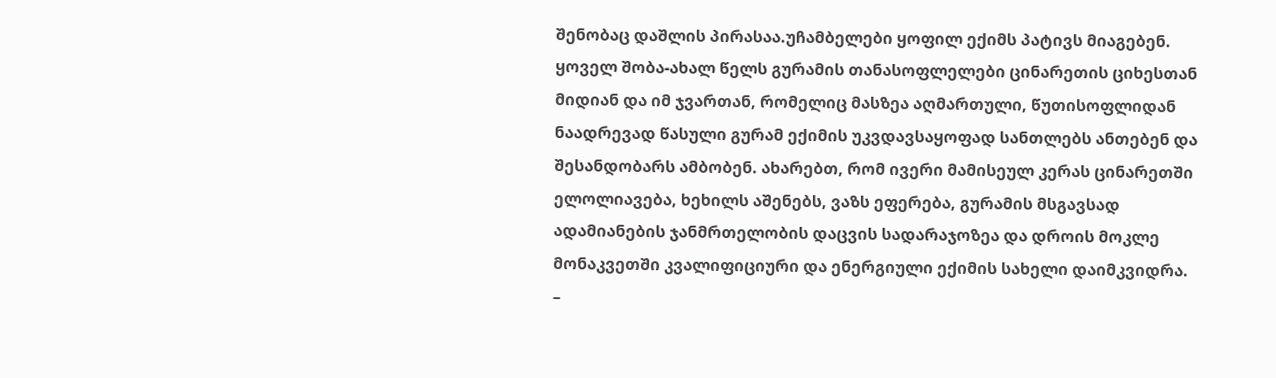შენობაც დაშლის პირასაა.უჩამბელები ყოფილ ექიმს პატივს მიაგებენ. ყოველ შობა-ახალ წელს გურამის თანასოფლელები ცინარეთის ციხესთან მიდიან და იმ ჯვართან, რომელიც მასზეა აღმართული, წუთისოფლიდან ნაადრევად წასული გურამ ექიმის უკვდავსაყოფად სანთლებს ანთებენ და შესანდობარს ამბობენ. ახარებთ, რომ ივერი მამისეულ კერას ცინარეთში ელოლიავება, ხეხილს აშენებს, ვაზს ეფერება, გურამის მსგავსად ადამიანების ჯანმრთელობის დაცვის სადარაჯოზეა და დროის მოკლე მონაკვეთში კვალიფიციური და ენერგიული ექიმის სახელი დაიმკვიდრა.
–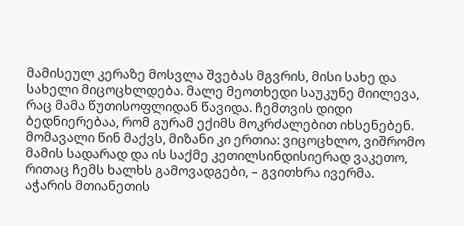მამისეულ კერაზე მოსვლა შვებას მგვრის, მისი სახე და სახელი მიცოცხლდება. მალე მეოთხედი საუკუნე მიილევა, რაც მამა წუთისოფლიდან წავიდა. ჩემთვის დიდი ბედნიერებაა, რომ გურამ ექიმს მოკრძალებით იხსენებენ. მომავალი წინ მაქვს, მიზანი კი ერთია: ვიცოცხლო, ვიშრომო მამის სადარად და ის საქმე კეთილსინდისიერად ვაკეთო, რითაც ჩემს ხალხს გამოვადგები, – გვითხრა ივერმა.
აჭარის მთიანეთის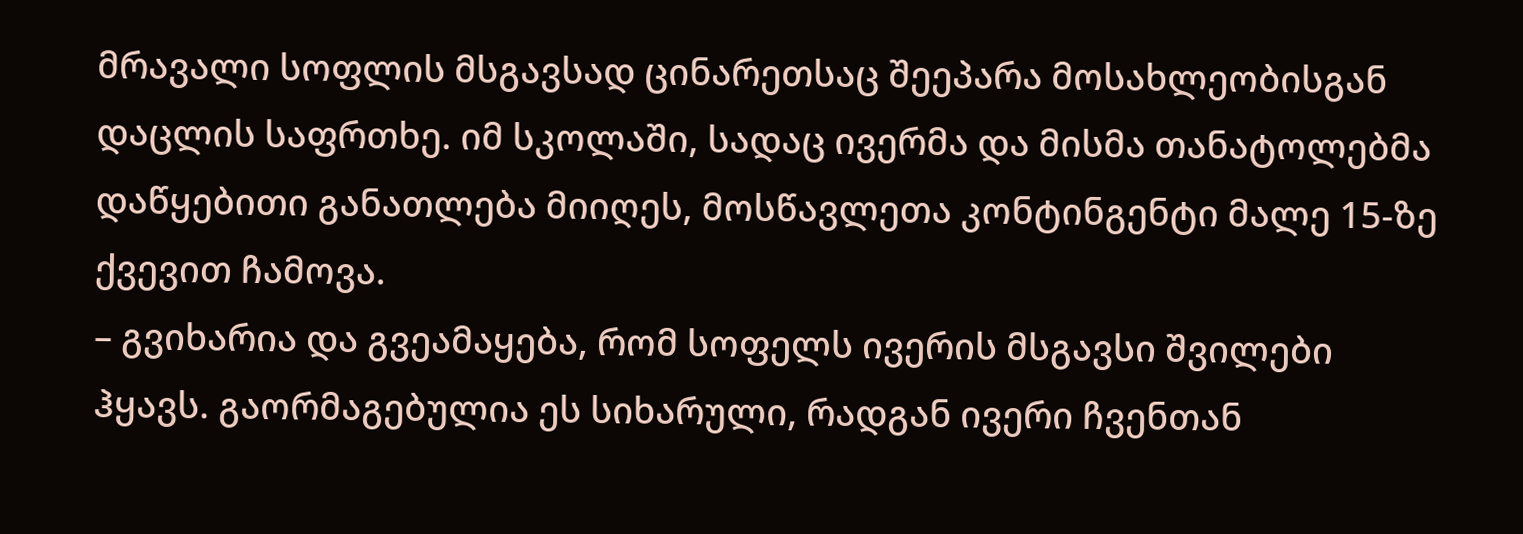მრავალი სოფლის მსგავსად ცინარეთსაც შეეპარა მოსახლეობისგან დაცლის საფრთხე. იმ სკოლაში, სადაც ივერმა და მისმა თანატოლებმა დაწყებითი განათლება მიიღეს, მოსწავლეთა კონტინგენტი მალე 15-ზე ქვევით ჩამოვა.
– გვიხარია და გვეამაყება, რომ სოფელს ივერის მსგავსი შვილები ჰყავს. გაორმაგებულია ეს სიხარული, რადგან ივერი ჩვენთან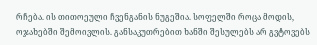რჩება. ის თითოეული ჩვენგანის ნუგეშია. სოფელში როცა მოდის, ოჯახებში შემოივლის. განსაკუთრებით ხანში შესულებს არ გვტოვებს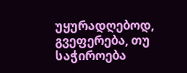უყურადღებოდ, გვეფერება, თუ საჭიროება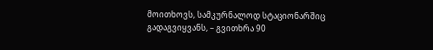მოითხოვს, სამკურნალოდ სტაციონარშიც გადაგვიყვანს, – გვითხრა 90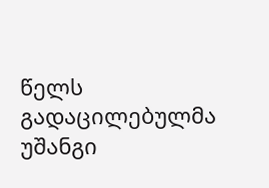წელს გადაცილებულმა უშანგი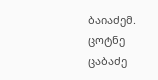ბაიაძემ.
ცოტნე ცაბაძე